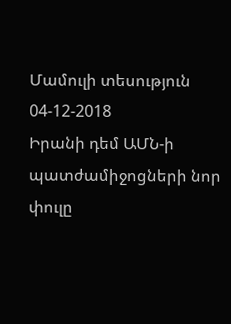Մամուլի տեսություն 04-12-2018
Իրանի դեմ ԱՄՆ-ի պատժամիջոցների նոր փուլը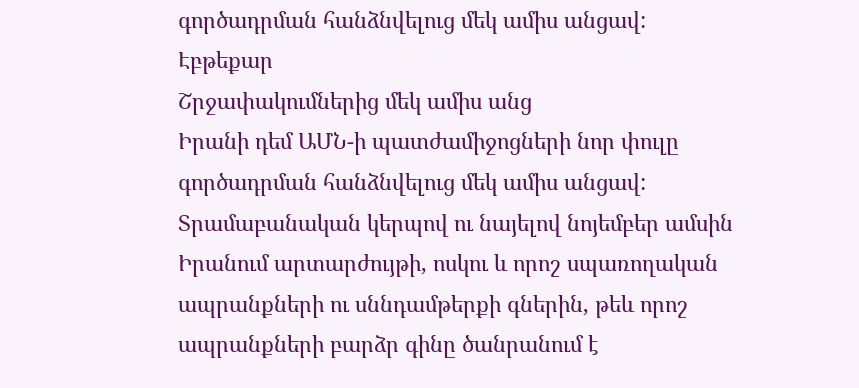գործադրման հանձնվելուց մեկ ամիս անցավ:
Էբթեքար
Շրջափակումներից մեկ ամիս անց
Իրանի դեմ ԱՄՆ-ի պատժամիջոցների նոր փուլը գործադրման հանձնվելուց մեկ ամիս անցավ: Տրամաբանական կերպով ու նայելով նոյեմբեր ամսին Իրանում արտարժույթի, ոսկու և որոշ սպառողական ապրանքների ու սննդամթերքի գներին, թեև որոշ ապրանքների բարձր գինը ծանրանում է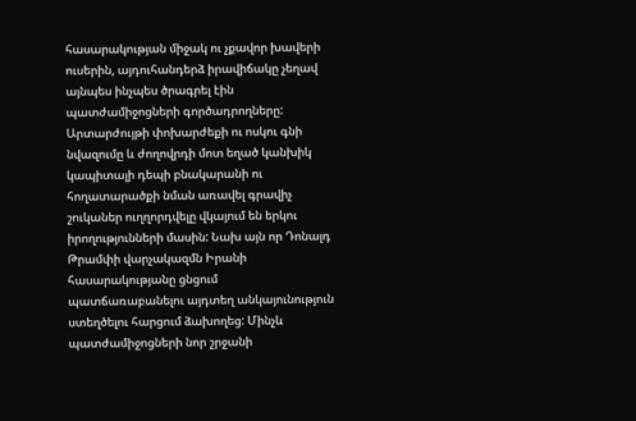հասարակության միջակ ու չքավոր խավերի ուսերին, այդուհանդերձ իրավիճակը չեղավ այնպես ինչպես ծրագրել էին պատժամիջոցների գործադրողները:
Արտարժույթի փոխարժեքի ու ոսկու գնի նվազումը և ժողովրդի մոտ եղած կանխիկ կապիտալի դեպի բնակարանի ու հողատարածքի նման առավել գրավիչ շուկաներ ուղղորդվելը վկայում են երկու իրողությունների մասին: Նախ այն որ Դոնալդ Թրամփի վարչակազմն Իրանի հասարակությանը ցնցում պատճառաբանելու այդտեղ անկայունություն ստեղծելու հարցում ձախողեց: Մինչև պատժամիջոցների նոր շրջանի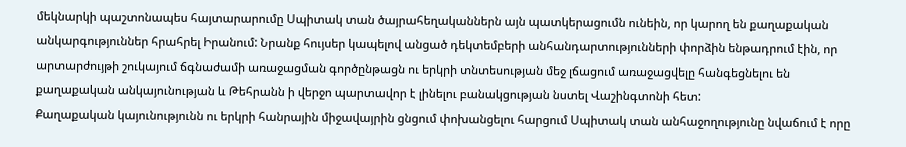մեկնարկի պաշտոնապես հայտարարումը Սպիտակ տան ծայրահեղականներն այն պատկերացումն ունեին, որ կարող են քաղաքական անկարգություններ հրահրել Իրանում: Նրանք հույսեր կապելով անցած դեկտեմբերի անհանդարտությունների փորձին ենթադրում էին, որ արտարժույթի շուկայում ճգնաժամի առաջացման գործընթացն ու երկրի տնտեսության մեջ լճացում առաջացվելը հանգեցնելու են քաղաքական անկայունության և Թեհրանն ի վերջո պարտավոր է լինելու բանակցության նստել Վաշինգտոնի հետ:
Քաղաքական կայունությունն ու երկրի հանրային միջավայրին ցնցում փոխանցելու հարցում Սպիտակ տան անհաջողությունը նվաճում է որը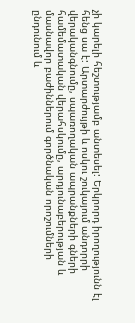չի կարելի հեշտությամբ անտեսել: Երկրորդ իրողությունն էլ հենց սա է: Արտարժույթի և ոսկու շուկայում անդորրի վերականգնումը, սպառողական ապրանքների գների համեմատական վերահսկումը, արդյունաբերության և մասնավոր բաժիններում գործնական որոշումների ընդունում և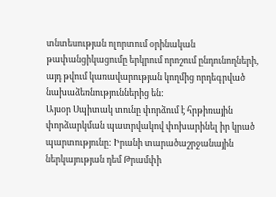տնտեսության ոլորտում օրինական թափանցիկացումը երկրում որոշում ընդունողների, այդ թվում կառավարության կողմից որդեգրված նախաձեռնություններից են:
Այսօր Սպիտակ տունը փորձում է հրթիռային փորձարկման պատրվակով փոխարինել իր կրած պարտությունը: Իրանի տարածաշրջանային ներկայության դեմ Թրամփի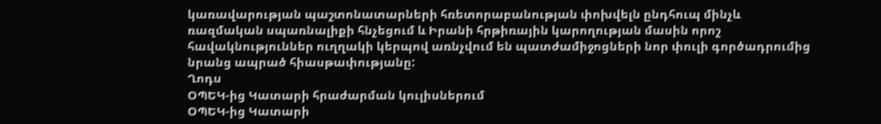կառավարության պաշտոնատարների հռետորաբանության փոխվելն ընդհուպ մինչև ռազմական սպառնալիքի հնչեցում և Իրանի հրթիռային կարողության մասին որոշ հավակնություններ ուղղակի կերպով առնչվում են պատժամիջոցների նոր փուլի գործադրումից նրանց ապրած հիասթափությանը:
Ղոդս
ՕՊԵԿ-ից Կատարի հրաժարման կուլիսներում
ՕՊԵԿ-ից Կատարի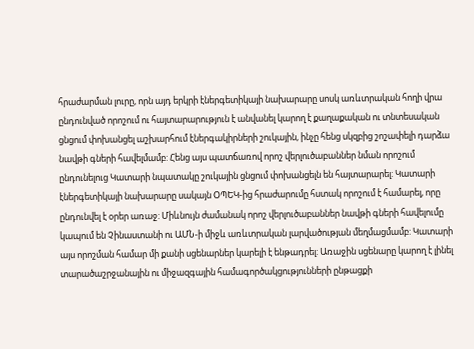հրաժարման լուրը, որն այդ երկրի էներգետիկայի նախարարը սոսկ առևտրական հողի վրա ընդունված որոշում ու հայտարարություն է անվանել կարող է քաղաքական ու տնտեսական ցնցում փոխանցել աշխարհում էներգակիրների շուկային, ինչը հենց սկզբից շոշափելի դարձա նավթի գների հավելմամբ: Հենց այս պատճառով որոշ վերլուծաբաններ նման որոշում ընդունելուց Կատարի նպատակը շուկային ցնցում փոխանցելն են հայտարարել: Կատարի էներգետիկայի նախարարը սակայն ՕՊԵԿ-ից հրաժարումը հստակ որոշում է համարել, որը ընդունվել է օրեր առաջ: Միևնույն ժամանակ որոշ վերլուծաբաններ նավթի գների հավելումը կապում են Չինաստանի ու ԱՄՆ-ի միջև առևտրական լարվածության մեղմացմամբ: Կատարի այս որոշման համար մի քանի սցենարներ կարելի է ենթադրել: Առաջին սցենարը կարող է լինել տարածաշրջանային ու միջազգային համագործակցությունների ընթացքի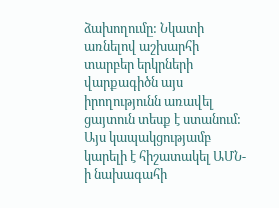ձախողումը: Նկատի առնելով աշխարհի տարբեր երկրների վարքագիծն այս իրողությունն առավել ցայտուն տեսք է ստանում: Այս կապակցությամբ կարելի է հիշատակել ԱՄՆ-ի նախագահի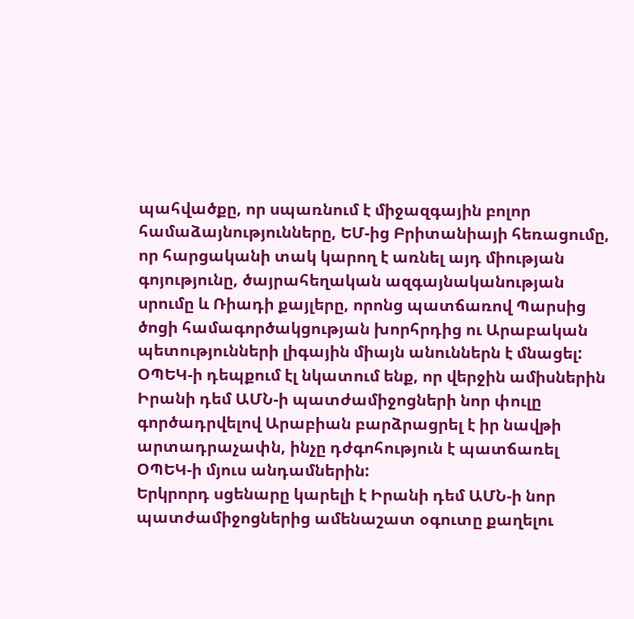պահվածքը, որ սպառնում է միջազգային բոլոր համաձայնությունները, ԵՄ-ից Բրիտանիայի հեռացումը, որ հարցականի տակ կարող է առնել այդ միության գոյությունը, ծայրահեղական ազգայնականության սրումը և Ռիադի քայլերը, որոնց պատճառով Պարսից ծոցի համագործակցության խորհրդից ու Արաբական պետությունների լիգային միայն անուններն է մնացել: ՕՊԵԿ-ի դեպքում էլ նկատում ենք, որ վերջին ամիսներին Իրանի դեմ ԱՄՆ-ի պատժամիջոցների նոր փուլը գործադրվելով Արաբիան բարձրացրել է իր նավթի արտադրաչափն, ինչը դժգոհություն է պատճառել ՕՊԵԿ-ի մյուս անդամներին:
Երկրորդ սցենարը կարելի է Իրանի դեմ ԱՄՆ-ի նոր պատժամիջոցներից ամենաշատ օգուտը քաղելու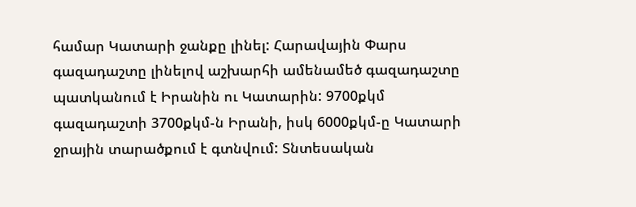համար Կատարի ջանքը լինել: Հարավային Փարս գազադաշտը լինելով աշխարհի ամենամեծ գազադաշտը պատկանում է Իրանին ու Կատարին: 9700քկմ գազադաշտի 3700քկմ-ն Իրանի, իսկ 6000քկմ-ը Կատարի ջրային տարածքում է գտնվում: Տնտեսական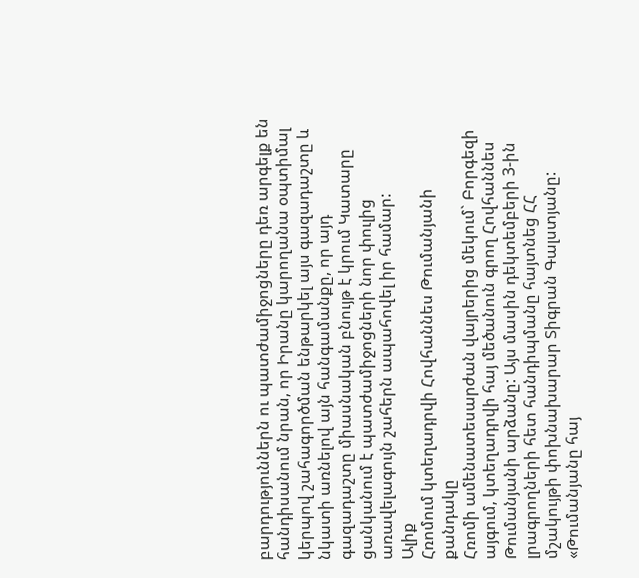բարդություններն ու պատժամիջոցները դեռ արգելք են հանդիսանում նրան, որ Իրանը կարողանա օպտիմալ կերպով շահագործման ենթարկել այս գազադաշտը և նկատի առնելով այն հանգամանքը, որ այդ գազադաշտը միասնական բնույթ է կրում Կատարը ցանկանում է պատժամիջոցների նոր փուլից առավելագույն շահերն ապահովել իր համար:
Ալիք
Հռոմում կտեղադրվի Հովհաննես Թումանյանի քանդակը
Հռոմի ամենատեսարժան վայրերից մեկում` Բորգեզի այգում, կտեղադրվի հայ մեծանուն գրող Հովհաննես Թումանյանի արձանը: Այս մասին դեկտեմբերի 3-ին լրագրողների հետ հանդիպմանը հայտնեց ՀՀ մշակույթի փոխնախարար Տիգրան Գալստյանը:
«Թումանյանը հայ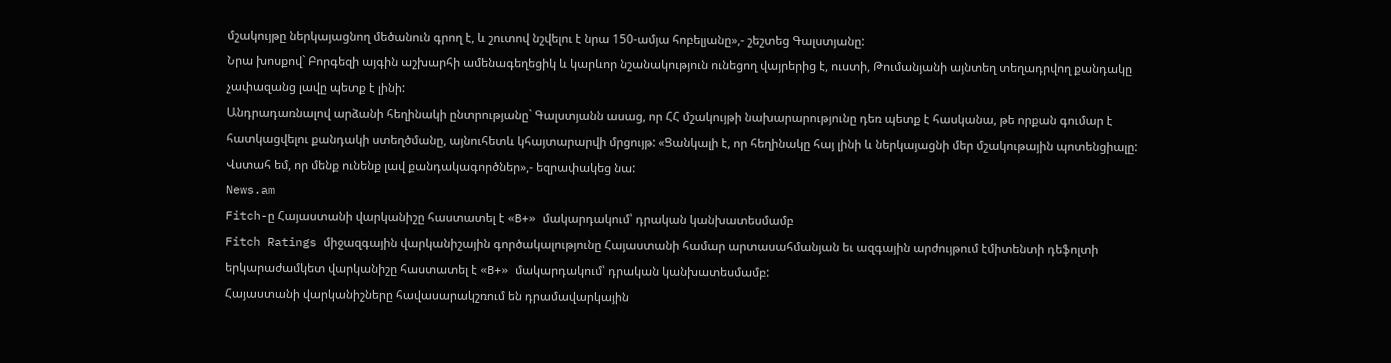մշակույթը ներկայացնող մեծանուն գրող է, և շուտով նշվելու է նրա 150-ամյա հոբելյանը»,- շեշտեց Գալստյանը:
Նրա խոսքով` Բորգեզի այգին աշխարհի ամենագեղեցիկ և կարևոր նշանակություն ունեցող վայրերից է, ուստի, Թումանյանի այնտեղ տեղադրվող քանդակը չափազանց լավը պետք է լինի:
Անդրադառնալով արձանի հեղինակի ընտրությանը` Գալստյանն ասաց, որ ՀՀ մշակույթի նախարարությունը դեռ պետք է հասկանա, թե որքան գումար է հատկացվելու քանդակի ստեղծմանը, այնուհետև կհայտարարվի մրցույթ: «Ցանկալի է, որ հեղինակը հայ լինի և ներկայացնի մեր մշակութային պոտենցիալը: Վստահ եմ, որ մենք ունենք լավ քանդակագործներ»,- եզրափակեց նա:
News.am
Fitch-ը Հայաստանի վարկանիշը հաստատել է «B+» մակարդակում՝ դրական կանխատեսմամբ
Fitch Ratings միջազգային վարկանիշային գործակալությունը Հայաստանի համար արտասահմանյան եւ ազգային արժույթում էմիտենտի դեֆոլտի երկարաժամկետ վարկանիշը հաստատել է «B+» մակարդակում՝ դրական կանխատեսմամբ:
Հայաստանի վարկանիշները հավասարակշռում են դրամավարկային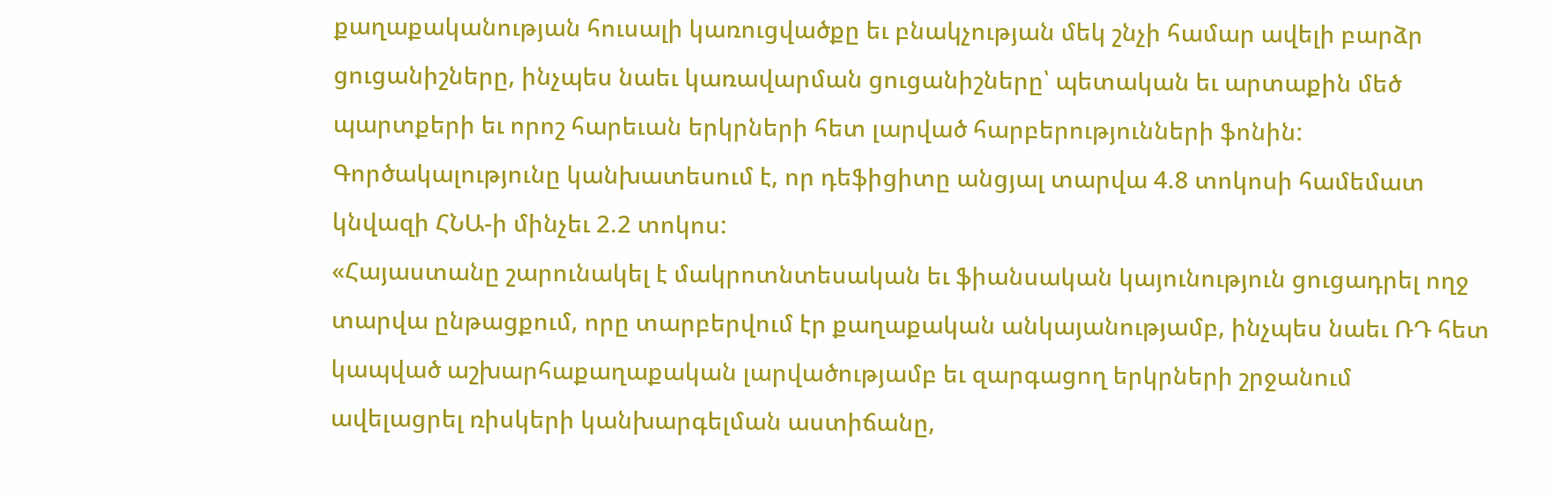քաղաքականության հուսալի կառուցվածքը եւ բնակչության մեկ շնչի համար ավելի բարձր ցուցանիշները, ինչպես նաեւ կառավարման ցուցանիշները՝ պետական եւ արտաքին մեծ պարտքերի եւ որոշ հարեւան երկրների հետ լարված հարբերությունների ֆոնին:
Գործակալությունը կանխատեսում է, որ դեֆիցիտը անցյալ տարվա 4.8 տոկոսի համեմատ կնվազի ՀՆԱ-ի մինչեւ 2.2 տոկոս:
«Հայաստանը շարունակել է մակրոտնտեսական եւ ֆիանսական կայունություն ցուցադրել ողջ տարվա ընթացքում, որը տարբերվում էր քաղաքական անկայանությամբ, ինչպես նաեւ ՌԴ հետ կապված աշխարհաքաղաքական լարվածությամբ եւ զարգացող երկրների շրջանում ավելացրել ռիսկերի կանխարգելման աստիճանը,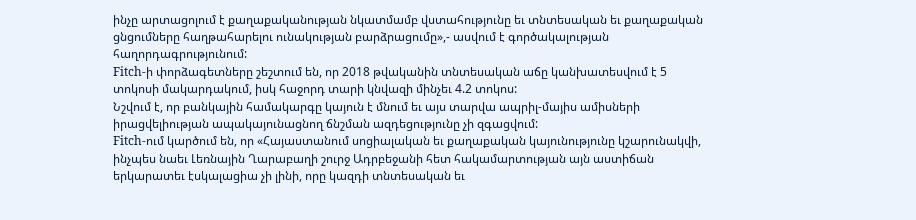ինչը արտացոլում է քաղաքականության նկատմամբ վստահությունը եւ տնտեսական եւ քաղաքական ցնցումները հաղթահարելու ունակության բարձրացումը»,- ասվում է գործակալության հաղորդագրությունում:
Fitch-ի փորձագետները շեշտում են, որ 2018 թվականին տնտեսական աճը կանխատեսվում է 5 տոկոսի մակարդակում, իսկ հաջորդ տարի կնվազի մինչեւ 4.2 տոկոս:
Նշվում է, որ բանկային համակարգը կայուն է մնում եւ այս տարվա ապրիլ-մայիս ամիսների իրացվելիության ապակայունացնող ճնշման ազդեցությունը չի զգացվում:
Fitch-ում կարծում են, որ «Հայաստանում սոցիալական եւ քաղաքական կայունությունը կշարունակվի, ինչպես նաեւ Լեռնային Ղարաբաղի շուրջ Ադրբեջանի հետ հակամարտության այն աստիճան երկարատեւ էսկալացիա չի լինի, որը կազդի տնտեսական եւ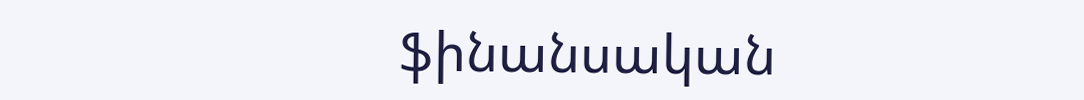ֆինանսական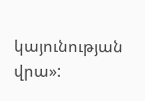կայունության վրա»: